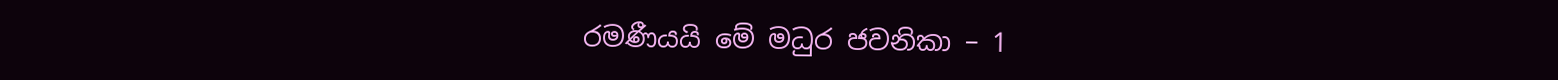රමණීයයි මේ මධුර ජවනිකා – 1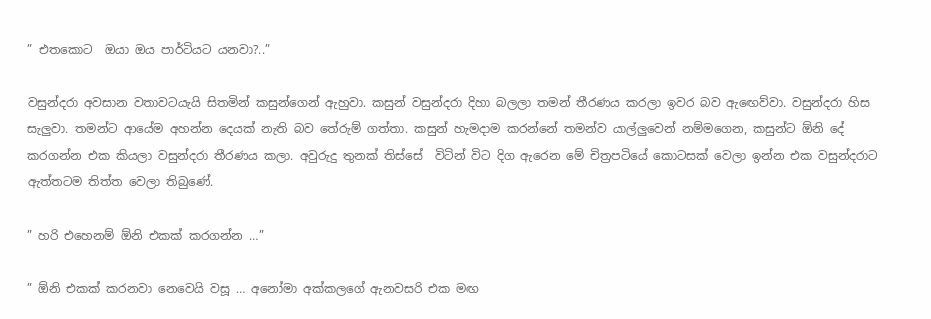” එතකොට  ඔයා ඔය පාර්ටියට යනවා?..”

වසුන්දරා අවසාන වතාවටයැයි සිතමින් කසුන්ගෙන් ඇහුවා. කසුන් වසුන්දරා දිහා බලලා තමන් තීරණය කරලා ඉවර බව ඇඟෙව්වා. වසුන්දරා හිස සැලුවා. තමන්ට ආයේම අහන්න දෙයක් නැති බව තේරුම් ගත්තා. කසුන් හැමදාම කරන්නේ තමන්ව යාල්ලුවෙන් නම්මගෙන, කසුන්ට ඕනි දේ කරගන්න එක කියලා වසුන්දරා තීරණය කලා. අවුරුදු තුනක් තිස්සේ  විටින් විට දිග ඇරෙන මේ චිත්‍රපටියේ කොටසක් වෙලා ඉන්න එක වසුන්දරාට ඇත්තටම තිත්ත වෙලා තිබුණේ.

” හරි එහෙනම් ඕනි එකක් කරගන්න …”

” ඕනි එකක් කරනවා නෙවෙයි වසූ … අනෝමා අක්කලගේ ඇනවසරි එක මඟ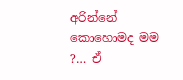අරින්නේ කොහොමද මම ?… ඒ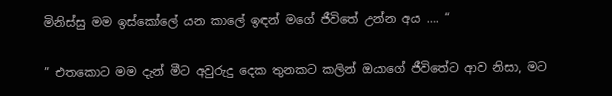මිනිස්සු මම ඉස්කෝලේ යන කාලේ ඉඳන් මගේ ජීවිතේ උන්න අය …. “

” එතකොට මම දැන් මීට අවුරුදු දෙක තුනකට කලින් ඔයාගේ ජීවිතේට ආව නිසා, මට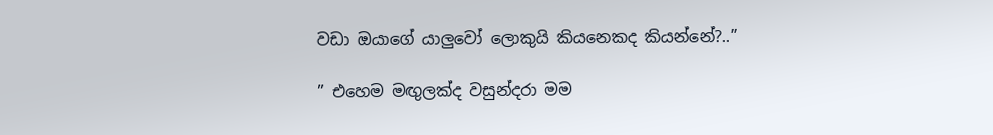වඩා ඔයාගේ යාලුවෝ ලොකුයි කියනෙකද කියන්නේ?..”

” එහෙම මඟුලක්ද වසුන්දරා මම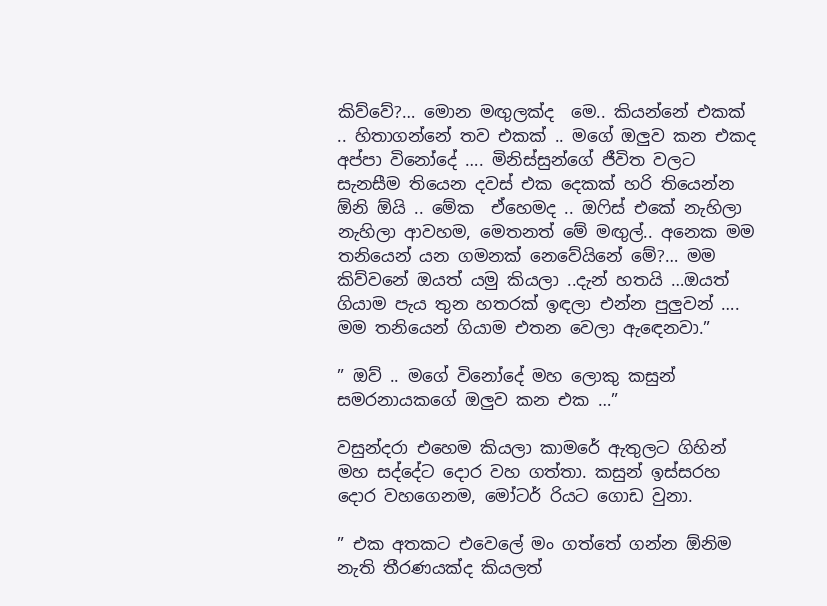කිව්වේ?… මොන මඟුලක්ද  මෙ.. කියන්නේ එකක් .. හිතාගන්නේ තව එකක් .. මගේ ඔලුව කන එකද අප්පා විනෝදේ …. මිනිස්සුන්ගේ ජීවිත වලට සැනසීම තියෙන දවස් එක දෙකක් හරි තියෙන්න ඕනි ඕයි .. මේක  ඒහෙමද .. ඔෆිස් එකේ නැහිලා නැහිලා ආවහම, මෙතනත් මේ මඟුල්.. අනෙක මම තනියෙන් යන ගමනක් නෙවේයිනේ මේ?… මම කිව්වනේ ඔයත් යමු කියලා ..දැන් හතයි …ඔයත් ගියාම පැය තුන හතරක් ඉඳලා එන්න පුලුවන් …. මම තනියෙන් ගියාම එතන වෙලා ඇඳෙනවා.”

” ඔව් .. මගේ විනෝදේ මහ ලොකු කසුන් සමරනායකගේ ඔලුව කන එක …”

වසුන්දරා එහෙම කියලා කාමරේ ඇතුලට ගිහින් මහ සද්දේට දොර වහ ගත්තා. කසුන් ඉස්සරහ දොර වහගෙනම, මෝටර් රියට ගොඩ වුනා.

” එක අතකට එවෙලේ මං ගත්තේ ගන්න ඕනිම නැති තීරණයක්ද කියලත්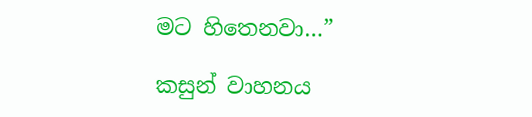මට හිතෙනවා…”

කසුන් වාහනය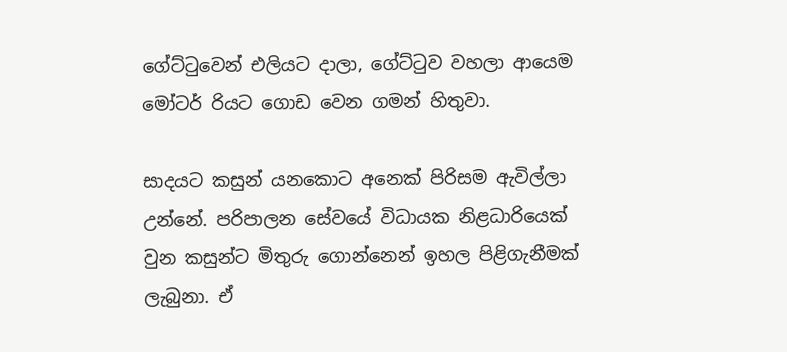ගේට්ටුවෙන් එලියට දාලා, ගේට්ටුව වහලා ආයෙම මෝටර් රියට ගොඩ වෙන ගමන් හිතුවා.

සාදයට කසුන් යනකොට අනෙක් පිරිසම ඇවිල්ලා උන්නේ. පරිපාලන සේවයේ විධායක නිළධාරියෙක් වුන කසුන්ට මිතුරු ගොන්නෙන් ඉහල පිළිගැනීමක් ලැබුනා. ඒ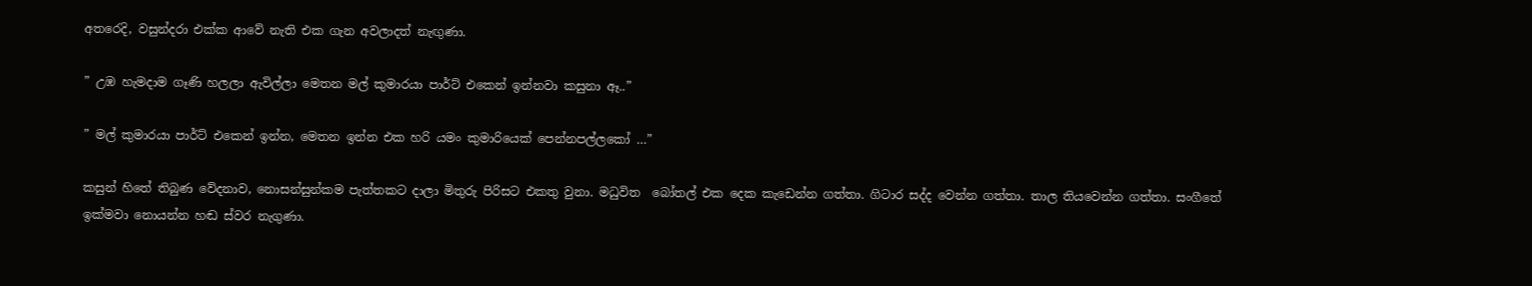අතරෙදි, වසුන්දරා එක්ක ආවේ නැති එක ගැන අවලාදත් නැඟුණා.

” උඹ හැමදාම ගෑණි හලලා ඇවිල්ලා මෙතන මල් කුමාරයා පාර්ට් එකෙන් ඉන්නවා කසුනා ඈ..”

” මල් කුමාරයා පාර්ට් එකෙන් ඉන්න, මෙතන ඉන්න එක හරි යමං කුමාරියෙක් පෙන්නපල්ලකෝ …”

කසුන් හිතේ තිබුණ වේදනාව, නොසන්සුන්කම පැත්තකට දාලා මිතුරු පිරිසට එකතු වුනා. මධුවිත  බෝතල් එක දෙක කැඩෙන්න ගත්තා. ගිටාර සද්ද වෙන්න ගත්තා. තාල තියවෙන්න ගත්තා. සංගීතේ ඉක්මවා නොයන්න හඬ ස්වර නැගුණා.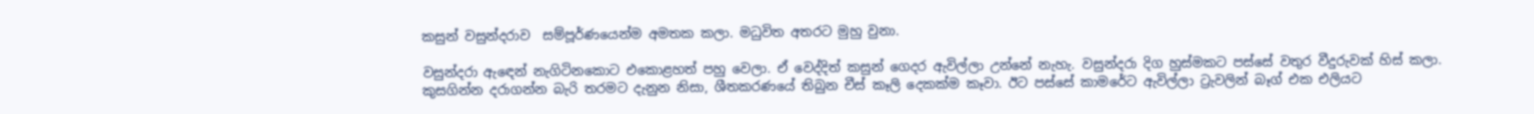කසුන් වසුන්දරාව  සම්පූර්ණයෙන්ම අමතක කලා. මධුවිත අතරට මුහු වුනා.

වසුන්දරා ඇඳෙන් නැගිටිනකොට එකොළහත් පහු වෙලා. ඒ වෙද්දිත් කසුන් ගෙදර ඇවිල්ලා උන්නේ නැහැ. වසුන්දරා දිග හුස්මකට පස්සේ වතුර වීදුරුවක් හිස් කලා. කුසගින්න දරාගන්න බැරි තරමට දැනුන නිසා, ශීතකරණයේ තිබුන චීස් කෑලි දෙකක්ම කෑවා. ඊට පස්සේ කාමරේට ඇවිල්ලා ට්‍රැවලින් බෑග් එක එලියට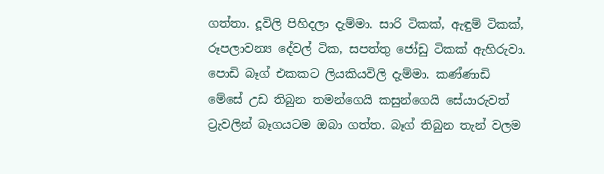ගත්තා. දූවිලි පිහිදලා දැම්මා. සාරි ටිකක්, ඇඳුම් ටිකක්, රූපලාවන්‍ය දේවල් ටික, සපත්තු ජෝඩු ටිකක් ඇහිරුවා. පොඩි බෑග් එකකට ලියකියවිලි දැම්මා. කණ්ණාඩි මේසේ උඩ තිබුන තමන්ගෙයි කසුන්ගෙයි සේයාරුවත් ට්‍රැවලින් බෑගයටම ඔබා ගත්ත. බෑග් තිබුන තැන් වලම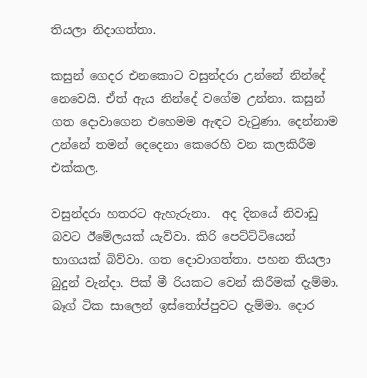තියලා නිදාගත්තා.

කසුන් ගෙදර එනකොට වසුන්දරා උන්නේ නින්දේ නෙවෙයි. ඒත් ඇය නින්දේ වගේම උන්නා. කසුන් ගත දොවාගෙන එහෙමම ඇඳට වැටුණා. දෙන්නාම උන්නේ තමන් දෙදෙනා කෙරෙහි වන කලකිරීම එක්කල.

වසුන්දරා හතරට ඇහැරුනා.  අද දිනයේ නිවාඩු බවට ඊමේලයක් යැව්වා. කිරි පෙට්ට්ටියෙන් භාගයක් බිව්වා. ගත දොවාගත්තා. පහන තියලා බුදුන් වැන්දා. පික් මී රියකට වෙන් කිරීමක් දැම්මා. බෑග් ටික සාලෙන් ඉස්තෝප්පුවට දැම්මා. දොර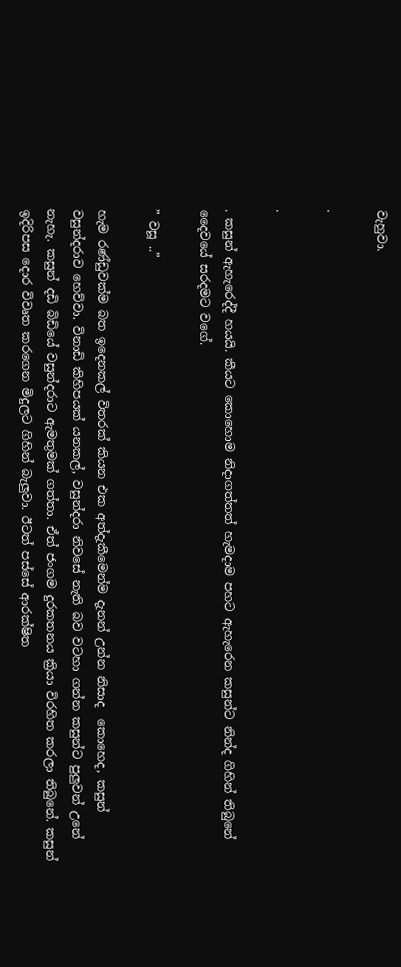වැහුවා.

.

.

. කසුන් ඇහැරෙද්දී හයයි. කීයට කොහොම නිදාගත්තත් හැමදාම පහට ඇහැරෙන කසුන්ට නින්ද ගිහින් තිබුනේ දෛවයේ සරදමට වගේ.

” වසූ ..”

හැම රණ්ඩුවක්ම බත ඉදෙනකල් විතරක් කියන එක අත්දැකීමෙන්ම දැනන් උන්න නිසාද  කොහෙද, කසුන් වසුන්දරාව හෙව්වා. විනාඩි කිහිපයක් යනකල්, වසුන්දරා නිවසේ නැති බව වටහා ගන්න කසුන්ට පුලුවන් උනේ නැහැ. කසුන් දඩි බිඩියේ වසුන්දරාට ඇමතුමක් ගත්තා. ඒත් ජංගම දුරකතනය ක්‍රියා විරහිත කරලා තිබුනේ. කසුන් ඉදිරිපස දොර විවෘත කරගෙන මිදුලට ගිහින් බැලුවා. ඊටත් පස්සේ ආරක්ෂිත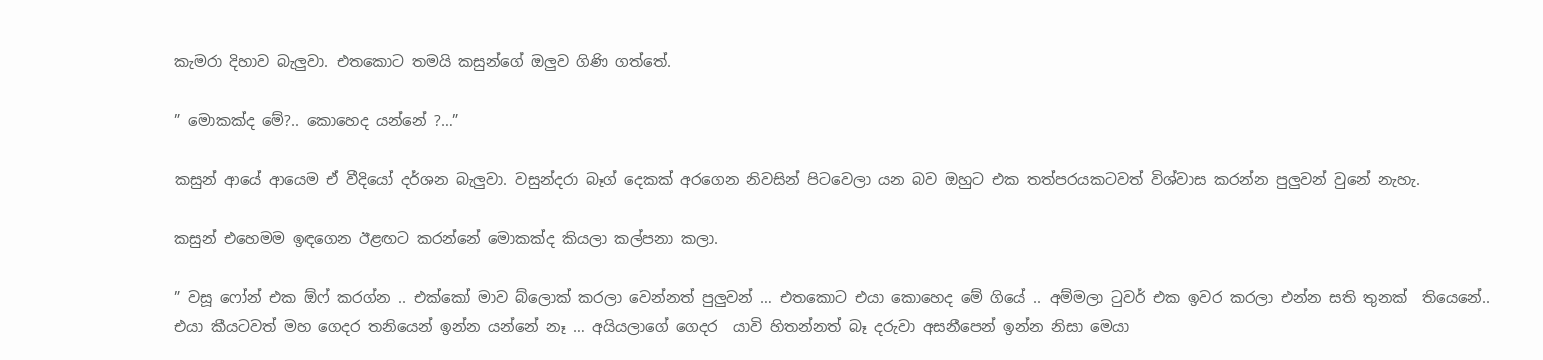කැමරා දිහාව බැලුවා. එතකොට තමයි කසුන්ගේ ඔලුව ගිණි ගත්තේ.

” මොකක්ද මේ?.. කොහෙද යන්නේ ?…”

කසුන් ආයේ ආයෙම ඒ වීදියෝ දර්ශන බැලුවා. වසුන්දරා බෑග් දෙකක් අරගෙන නිවසින් පිටවෙලා යන බව ඔහුට එක තත්පරයකටවත් විශ්වාස කරන්න පුලුවන් වුනේ නැහැ.

කසුන් එහෙමම ඉඳගෙන ඊළඟට කරන්නේ මොකක්ද කියලා කල්පනා කලා.

” වසූ ෆෝන් එක ඕෆ් කරග්න .. එක්කෝ මාව බ්ලොක් කරලා වෙන්නත් පුලුවන් … එතකොට එයා කොහෙද මේ ගියේ .. අම්මලා ටුවර් එක ඉවර කරලා එන්න සති තුනක්  තියෙනේ.. එයා කීයටවත් මහ ගෙදර තනියෙන් ඉන්න යන්නේ නෑ … අයියලාගේ ගෙදර  යාවි හිතන්නත් බෑ දරුවා අසනීපෙන් ඉන්න නිසා මෙයා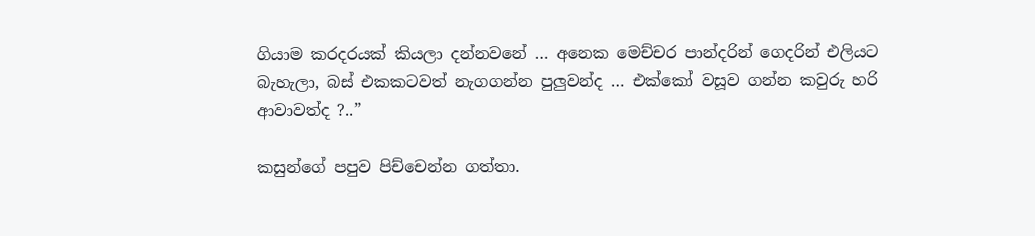ගියාම කරදරයක් කියලා දන්නවනේ … අනෙක මෙච්චර පාන්දරින් ගෙදරින් එලියට බැහැලා, බස් එකකටවත් නැගගන්න පුලුවන්ද … එක්කෝ වසූව ගන්න කවුරු හරි ආවාවත්ද ?..”

කසුන්ගේ පපුව පිච්චෙන්න ගත්තා.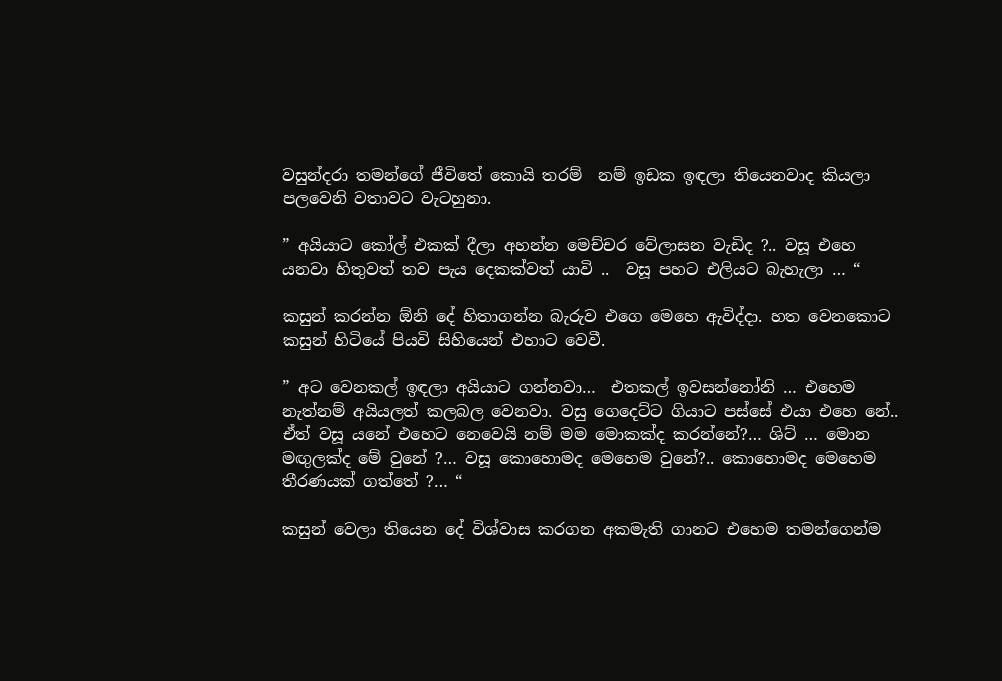වසුන්දරා තමන්ගේ ජීවිතේ කොයි තරම්  නම් ඉඩක ඉඳලා තියෙනවාද කියලා පලවෙනි වතාවට වැටහුනා.

” අයියාට කෝල් එකක් දීලා අහන්න මෙච්චර වේලාසන වැඩිද ?.. වසූ එහෙ යනවා හිතුවත් තව පැය දෙකක්වත් යාවි ..  වසූ පහට එලියට බැහැලා … “

කසුන් කරන්න ඕනි දේ හිතාගන්න බැරුව එගෙ මෙහෙ ඇවිද්දා. හත වෙනකොට කසුන් හිටියේ පියවි සිහියෙන් එහාට වෙවී.

” අට වෙනකල් ඉඳලා අයියාට ගන්නවා…  එතකල් ඉවසන්නෝනි … එහෙම නැත්නම් අයියලත් කලබල වෙනවා. වසු ගෙදෙට්ට ගියාට පස්සේ එයා එහෙ නේ.. ඒත් වසූ යනේ එහෙට නෙවෙයි නම් මම මොකක්ද කරන්නේ?… ශිට් … මොන මඟුලක්ද මේ වුනේ ?… වසූ කොහොමද මෙහෙම වුනේ?.. කොහොමද මෙහෙම තීරණයක් ගත්තේ ?… “

කසුන් වෙලා තියෙන දේ විශ්වාස කරගන අකමැති ගානට එහෙම තමන්ගෙන්ම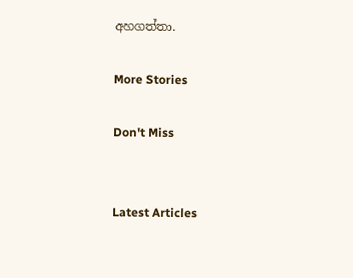අහගත්තා.

More Stories

Don't Miss


Latest Articles